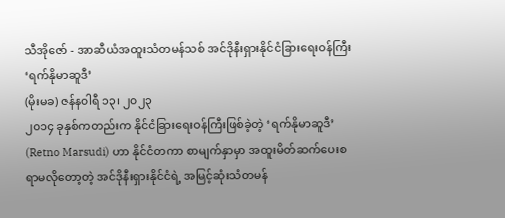သီအိုဇော် - အာဆီယံအထူးသံတမန်သစ် အင်ဒိုနီးရှားနိုင်ငံခြားရေးဝန်ကြီး ‘ရက်နိုမာဆူဒီ’
(မိုးမခ) ဇန်န၀ါရီ ၁၃၊ ၂၀၂၃
၂၀၁၄ ခုနှစ်ကတည်းက နိုင်ငံခြားရေးဝန်ကြီးဖြစ်ခဲ့တဲ့ ‘ရက်နိုမာဆူဒီ’ (Retno Marsudi) ဟာ နိုင်ငံတကာ စာမျက်နှာမှာ အထူးမိတ်ဆက်ပေးစရာမလိုတော့တဲ့ အင်ဒိုနီးရှားနိုင်ငံရဲ့ အမြင့်ဆုံးသံတမန်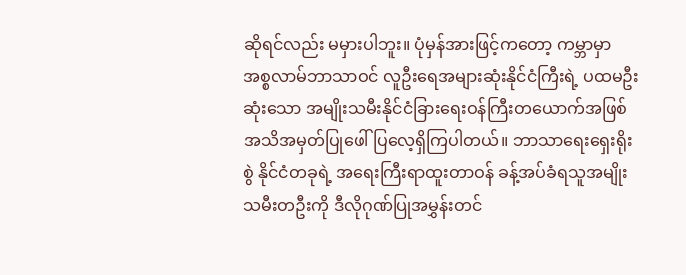ဆိုရင်လည်း မမှားပါဘူး။ ပုံမှန်အားဖြင့်ကတော့ ကမ္ဘာမှာ အစ္စလာမ်ဘာသာဝင် လူဦးရေအများဆုံးနိုင်ငံကြီးရဲ့ ပထမဦးဆုံးသော အမျိုးသမီးနိုင်ငံခြားရေးဝန်ကြီးတယောက်အဖြစ် အသိအမှတ်ပြုဖေါ်ပြလေ့ရှိကြပါတယ်။ ဘာသာရေးရှေးရိုးစွဲ နိုင်ငံတခုရဲ့ အရေးကြီးရာထူးတာဝန် ခန့်အပ်ခံရသူအမျိုးသမီးတဦးကို ဒီလိုဂုဏ်ပြုအမွှန်းတင်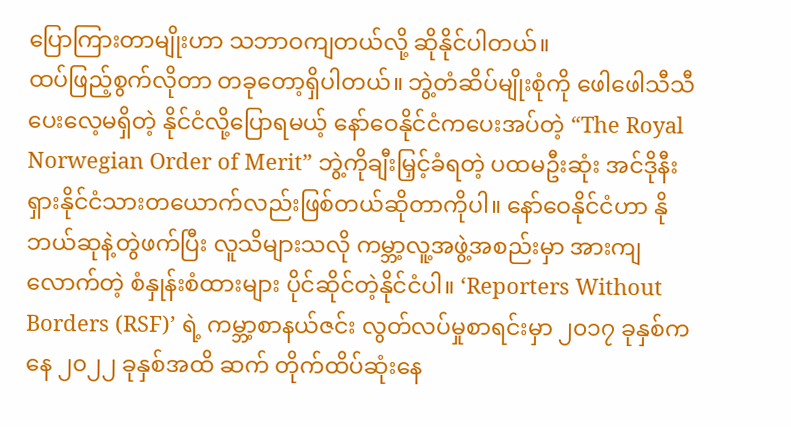ပြောကြားတာမျိုးဟာ သဘာဝကျတယ်လို့ ဆိုနိုင်ပါတယ်။
ထပ်ဖြည့်စွက်လိုတာ တခုတော့ရှိပါတယ်။ ဘွဲ့တံဆိပ်မျိုးစုံကို ဖေါဖေါသီသီ ပေးလေ့မရှိတဲ့ နိုင်ငံလို့ပြောရမယ့် နော်ဝေနိုင်ငံကပေးအပ်တဲ့ “The Royal Norwegian Order of Merit” ဘွဲ့ကိုချီးမြှင့်ခံရတဲ့ ပထမဦးဆုံး အင်ဒိုနီးရှားနိုင်ငံသားတယောက်လည်းဖြစ်တယ်ဆိုတာကိုပါ။ နော်ဝေနိုင်ငံဟာ နိုဘယ်ဆုနဲ့တွဲဖက်ပြီး လူသိများသလို ကမ္ဘာ့လူ့အဖွဲ့အစည်းမှာ အားကျလောက်တဲ့ စံနှုန်းစံထားများ ပိုင်ဆိုင်တဲ့နိုင်ငံပါ။ ‘Reporters Without Borders (RSF)’ ရဲ့ ကမ္ဘာ့စာနယ်ဇင်း လွတ်လပ်မှုစာရင်းမှာ ၂၀၁၇ ခုနှစ်ကနေ ၂၀၂၂ ခုနှစ်အထိ ဆက် တိုက်ထိပ်ဆုံးနေ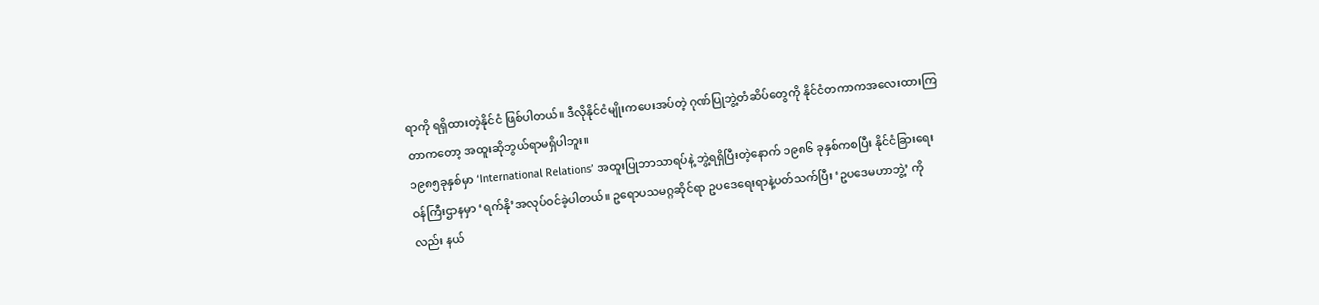ရာကို ရရှိထားတဲ့နိုင်ငံ ဖြစ်ပါတယ်။ ဒီလိုနိုင်ငံမျိုးကပေးအပ်တဲ့ ဂုဏ်ပြုဘွဲ့တံဆိပ်တွေကို နိုင်ငံတကာကအလေးထားကြတာကတော့ အထူးဆိုဘွယ်ရာမရှိပါဘူး။
၁၉၈၅ခုနှစ်မှာ ‘International Relations’ အထူးပြုဘာသာရပ်နဲ့ ဘွဲ့ရရှိပြီးတဲ့နောက် ၁၉၈၆ ခုနှစ်ကစပြီး နိုင်ငံခြားရေးဝန်ကြီးဌာနမှာ ‘ရက်နို’အလုပ်ဝင်ခဲ့ပါတယ်။ ဥရောပသမဂ္ဂဆိုင်ရာ ဥပဒေရေးရာနဲ့ပတ်သက်ပြီး ‘ဥပဒေမဟာဘွဲ့’ ကိုလည်း နယ်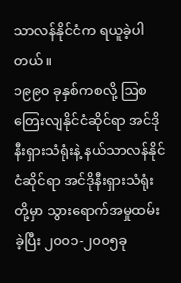သာလန်နိုင်ငံက ရယူခဲ့ပါတယ်။
၁၉၉၀ ခုနှစ်ကစလို့ ဩစတြေးလျနိုင်ငံဆိုင်ရာ အင်ဒိုနီးရှားသံရုံးနဲ့ နယ်သာလန်နိုင်ငံဆိုင်ရာ အင်ဒိုနီးရှားသံရုံးတို့မှာ သွားရောက်အမှုထမ်းခဲ့ပြီး ၂၀၀၁-၂၀၀၅ခု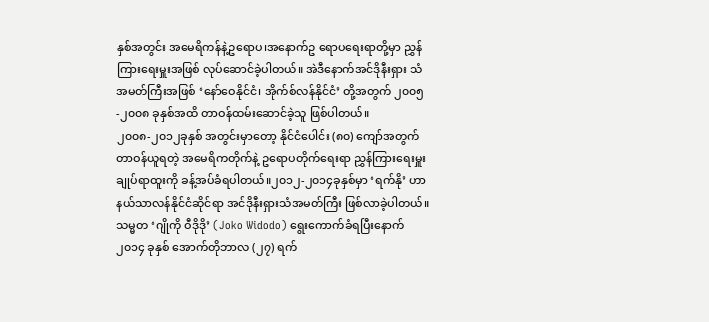နှစ်အတွင်း အမေရိကန်နဲ့ဥရောပ၊အနောက်ဥ ရောပရေးရာတို့မှာ ညွှန်ကြားရေးမှူးအဖြစ် လုပ်ဆောင်ခဲ့ပါတယ်။ အဲဒီနောက်အင်ဒိုနီးရှား သံအမတ်ကြီးအဖြစ် ‘နော်ဝေနိုင်ငံ၊ အိုက်စ်လန်နိုင်ငံ’ တို့အတွက် ၂၀၀၅-၂၀၀၈ ခုနှစ်အထိ တာဝန်ထမ်းဆောင်ခဲ့သူ ဖြစ်ပါတယ်။
၂၀၀၈-၂၀၁၂ခုနှစ် အတွင်းမှာတော့ နိုင်ငံပေါင်း (၈၀) ကျော်အတွက် တာဝန်ယူရတဲ့ အမေရိကတိုက်နဲ့ ဥရောပတိုက်ရေးရာ ညွှန်ကြားရေးမှူးချုပ်ရာထူးကို ခန့်အပ်ခံရပါတယ်။၂၀၁၂-၂၀၁၄ခုနှစ်မှာ ‘ရက်နို’ ဟာ နယ်သာလန်နိုင်ငံဆိုင်ရာ အင်ဒိုနီးရှားသံအမတ်ကြီး ဖြစ်လာခဲ့ပါတယ်။ သမ္မတ ‘ဂျိုကို ဝီဒိုဒို’ (Joko Widodo) ရွေးကောက်ခံရပြီးနောက် ၂၀၁၄ ခုနှစ် အောက်တိုဘာလ (၂၇) ရက်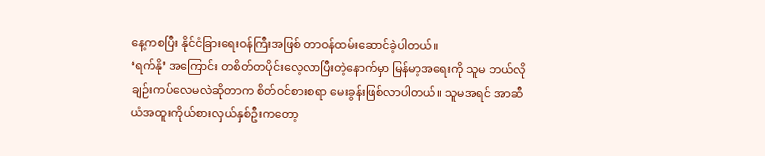နေ့ကစပြီး နိုင်ငံခြားရေးဝန်ကြီးအဖြစ် တာဝန်ထမ်းဆောင်ခဲ့ပါတယ်။
‘ရက်နို’ အကြောင်း တစိတ်တပိုင်းလေ့လာပြီးတဲ့နောက်မှာ မြန်မာ့အရေးကို သူမ ဘယ်လိုချဉ်းကပ်လေမလဲဆိုတာက စိတ်ဝင်စားစရာ မေးခွန်းဖြစ်လာပါတယ်။ သူမအရင် အာဆီယံအထူးကိုယ်စားလှယ်နှစ်ဦးကတော့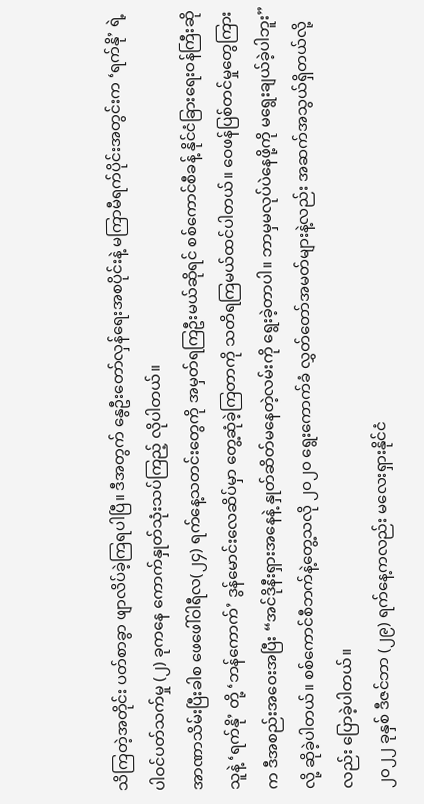သိကြတဲ့အတိုင်း ပတ်စာခွာ ဖျာလိပ်ခဲ့ကြရပါပြီ။ ဒီအတွက် နွေဦးတော်လှန်ရေးအစပိုင်းနဲ့ မကြာမီရက်ပိုင်းအတွင်းက ‘ရက်နို’ ရဲ့ ပါဝင်ပတ်သက်မှု (၂) ခုကနေ ကောက်နှုတ်သုံးသပ်ကြည့် လိုပါတယ်။
အာဏာသိမ်းပြီးခါစ ဖေဖေါ်ဝါရီလ(၂၄) ရက်နေ့သတင်းတွေကို အမှတ်ရကြဦးမယ်ဆိုရင် စစ်ကောင်စီခန့် နိုင်ငံခြားရေးဝန်ကြီးဆိုသူနဲ့ ‘ရက်နို’ တို့ ‘ဘန်ကောက်’ ဒွန်မောင်းလေဆိပ်မှာ တွေ့ဆုံခဲ့ကြတာကို သတိရကြမယ်ထင်ပါတယ်။ ဝေဖန်ပြစ်တင်မှုတွေကြားက ဒီအစည်းအဝေးအပြီး “အင်ဒိုနီးရှားအနေနဲ့ နှုတ်ဆိတ်မနေတဲ့လမ်းကို ရွေးခဲ့တာပါ။ ဘာမှမလုပ်ပဲနေဖို့ကို မရွေးချယ်ခဲ့ပါဘူး” လို့ ဆိုခဲ့ပါတယ်။ စစ်ကောင်စီဘက်နဲ့တွေ့သလို ၂၀၂၀ ရွေးကောက်ခံ လွှတ်တော်အမတ်များနဲ့လည်း အဆက်အသွယ်ရှိတယ်လို့လည်း ပြောခဲ့ပါတယ်။
၂၀၂၂ ခုနှစ် ဒီဇင်ဘာ (၂၉) ရက်နေ့ကလည်း မလေးရှားနိုင်ငံ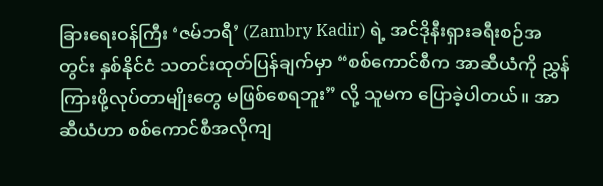ခြားရေးဝန်ကြီး ‘ဇမ်ဘရီ’ (Zambry Kadir) ရဲ့ အင်ဒိုနီးရှားခရီးစဉ်အတွင်း နှစ်နိုင်ငံ သတင်းထုတ်ပြန်ချက်မှာ “စစ်ကောင်စီက အာဆီယံကို ညွှန်ကြားဖို့လုပ်တာမျိုးတွေ မဖြစ်စေရဘူး” လို့ သူမက ပြောခဲ့ပါတယ်။ အာဆီယံဟာ စစ်ကောင်စီအလိုကျ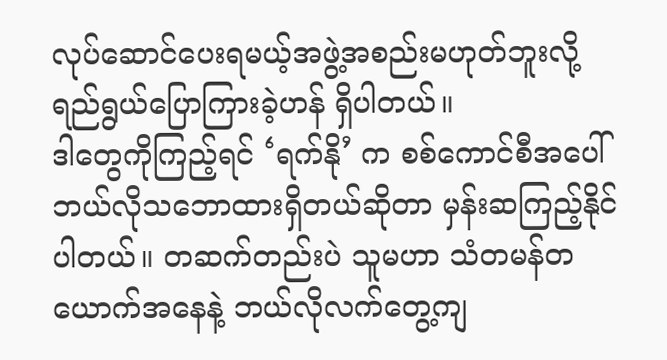လုပ်ဆောင်ပေးရမယ့်အဖွဲ့အစည်းမဟုတ်ဘူးလို့ ရည်ရွယ်ပြောကြားခဲ့ဟန် ရှိပါတယ်။
ဒါတွေကိုကြည့်ရင် ‘ရက်နို’ က စစ်ကောင်စီအပေါ် ဘယ်လိုသဘောထားရှိတယ်ဆိုတာ မှန်းဆကြည့်နိုင်ပါတယ်။ တဆက်တည်းပဲ သူမဟာ သံတမန်တယောက်အနေနဲ့ ဘယ်လိုလက်တွေ့ကျ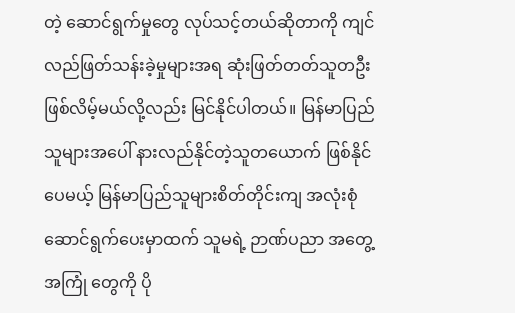တဲ့ ဆောင်ရွက်မှုတွေ လုပ်သင့်တယ်ဆိုတာကို ကျင်လည်ဖြတ်သန်းခဲ့မှုများအရ ဆုံးဖြတ်တတ်သူတဦးဖြစ်လိမ့်မယ်လို့လည်း မြင်နိုင်ပါတယ်။ မြန်မာပြည်သူများအပေါ် နားလည်နိုင်တဲ့သူတယောက် ဖြစ်နိုင်ပေမယ့် မြန်မာပြည်သူများစိတ်တိုင်းကျ အလုံးစုံဆောင်ရွက်ပေးမှာထက် သူမရဲ့ ဉာဏ်ပညာ အတွေ့အကြုံ တွေကို ပို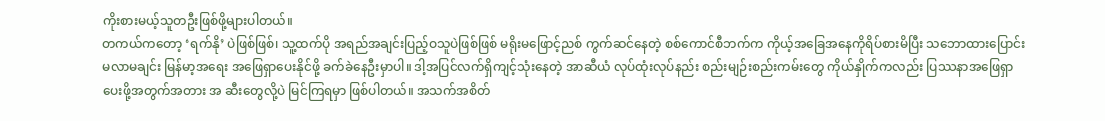ကိုးစားမယ့်သူတဦးဖြစ်ဖို့များပါတယ်။
တကယ်ကတော့ ‘ရက်နို’ ပဲဖြစ်ဖြစ်၊ သူ့ထက်ပို အရည်အချင်းပြည့်ဝသူပဲဖြစ်ဖြစ် မရိုးမဖြောင့်ညစ် ကွက်ဆင်နေတဲ့ စစ်ကောင်စီဘက်က ကိုယ့်အခြေအနေကိုရိပ်စားမိပြီး သဘောထားပြောင်းမလာမချင်း မြန်မာ့အရေး အဖြေရှာပေးနိုင်ဖို့ ခက်ခဲနေဦးမှာပါ။ ဒါ့အပြင်လက်ရှိကျင့်သုံးနေတဲ့ အာဆီယံ လုပ်ထုံးလုပ်နည်း စည်းမျဉ်းစည်းကမ်းတွေ ကိုယ်နှိုက်ကလည်း ပြဿနာအဖြေရှာပေးဖို့အတွက်အတား အ ဆီးတွေလို့ပဲ မြင်ကြရမှာ ဖြစ်ပါတယ်။ အသက်အစိတ်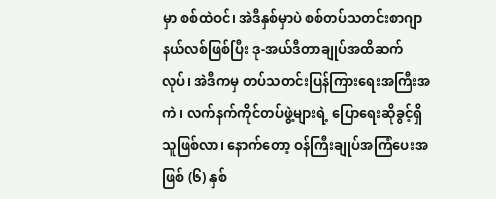မှာ စစ်ထဲဝင်၊ အဲဒီနှစ်မှာပဲ စစ်တပ်သတင်းစာဂျာနယ်လစ်ဖြစ်ပြီး ဒု-အယ်ဒီတာချုပ်အထိဆက်လုပ်၊ အဲဒီကမှ တပ်သတင်းပြန်ကြားရေးအကြီးအကဲ၊ လက်နက်ကိုင်တပ်ဖွဲ့များရဲ့ ပြောရေးဆိုခွင့်ရှိသူဖြစ်လာ၊ နောက်တော့ ဝန်ကြီးချုပ်အကြံပေးအဖြစ် (၆) နှစ်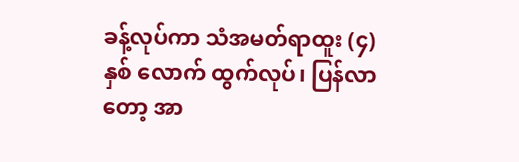ခန့်လုပ်ကာ သံအမတ်ရာထူး (၄) နှစ် လောက် ထွက်လုပ်၊ ပြန်လာတော့ အာ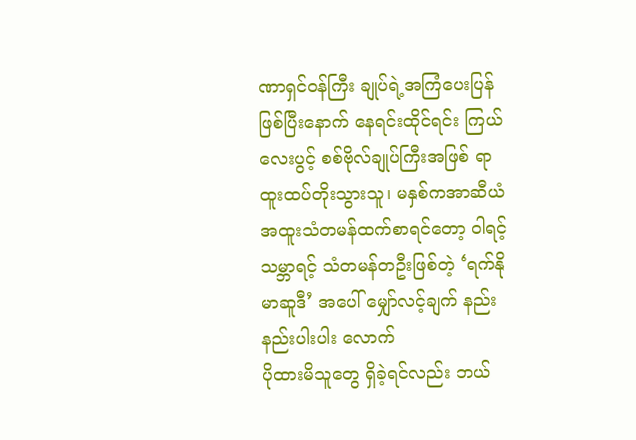ဏာရှင်ဝန်ကြီး ချုပ်ရဲ့အကြံပေးပြန်ဖြစ်ပြီးနောက် နေရင်းထိုင်ရင်း ကြယ်လေးပွင့် စစ်ဗိုလ်ချုပ်ကြီးအဖြစ် ရာထူးထပ်တိုးသွားသူ၊ မနှစ်ကအာဆီယံအထူးသံတမန်ထက်စာရင်တော့ ဝါရင့်သမ္ဘာရင့် သံတမန်တဦးဖြစ်တဲ့ ‘ရက်နိုမာဆူဒီ’ အပေါ် မျှော်လင့်ချက် နည်းနည်းပါးပါး လောက်
ပိုထားမိသူတွေ ရှိခဲ့ရင်လည်း ဘယ်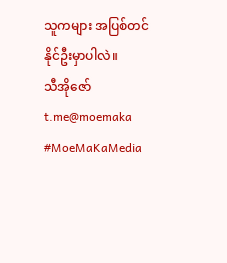သူကများ အပြစ်တင်နိုင်ဦးမှာပါလဲ။
သီအိုဇော်
t.me@moemaka
#MoeMaKaMedia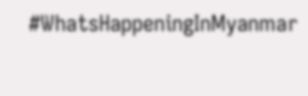#WhatsHappeningInMyanmar